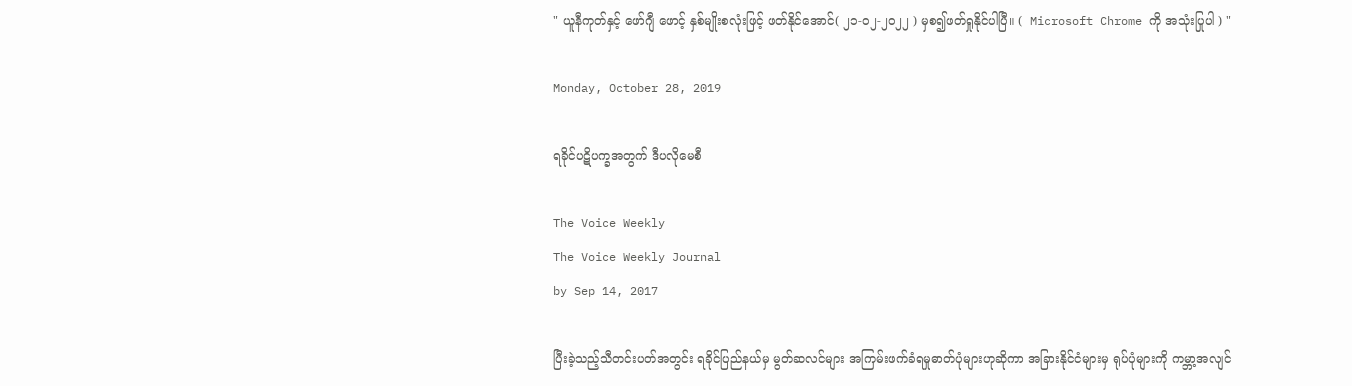" ယူနီကုတ်နှင့် ဖော်ဂျီ ဖောင့် နှစ်မျိုးစလုံးဖြင့် ဖတ်နိုင်အောင်( ၂၁-၀၂-၂၀၂၂ ) မှစ၍ဖတ်ရှုနိုင်ပါပြီ။ (  Microsoft Chrome ကို အသုံးပြုပါ ) "

Monday, October 28, 2019

ရခိုင်ပဋိပက္ခအတွက် ဒီပလိုမေစီ

The Voice Weekly
The Voice Weekly Journal
by Sep 14, 2017

ပြီးခဲ့သည့်သီတင်းပတ်အတွင်း ရခိုင်ပြည်နယ်မှ မွတ်ဆလင်များ အကြမ်းဖက်ခံရမှုဓာတ်ပုံများဟုဆိုကာ အခြားနိုင်ငံများမှ ရုပ်ပုံများကို ကမ္ဘာ့အလျင်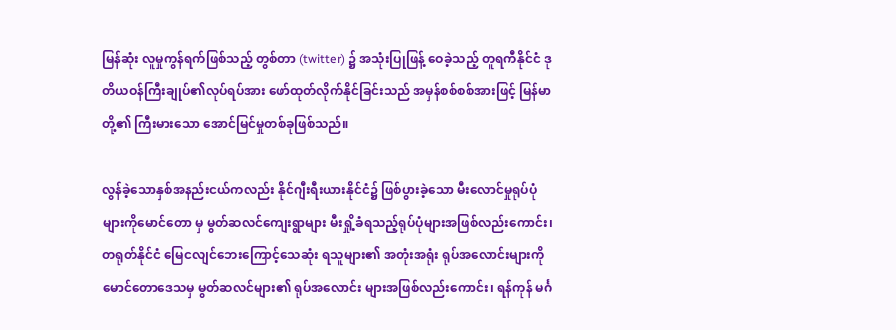မြန်ဆုံး လူမှုကွန်ရက်ဖြစ်သည့် တွစ်တာ (twitter) ၌ အသုံးပြုဖြန့် ဝေခဲ့သည့် တူရကီနိုင်ငံ ဒုတိယဝန်ကြီးချုပ်၏လုပ်ရပ်အား ဖော်ထုတ်လိုက်နိုင်ခြင်းသည် အမှန်စစ်စစ်အားဖြင့် မြန်မာတို့၏ ကြီးမားသော အောင်မြင်မှုတစ်ခုဖြစ်သည်။

လွန်ခဲ့သောနှစ်အနည်းငယ်ကလည်း နိုင်ဂျီးရီးယားနိုင်ငံ၌ ဖြစ်ပွားခဲ့သော မီးလောင်မှုရုပ်ပုံများကိုမောင်တော မှ မွတ်ဆလင်ကျေးရွာများ မီးရှို့ခံရသည့်ရုပ်ပုံများအဖြစ်လည်းကောင်း၊ တရုတ်နိုင်ငံ မြေငလျင်ဘေးကြောင့်သေဆုံး ရသူများ၏ အတုံးအရုံး ရုပ်အလောင်းများကို မောင်တောဒေသမှ မွတ်ဆလင်များ၏ ရုပ်အလောင်း များအဖြစ်လည်းကောင်း၊ ရန်ကုန် မင်္ဂ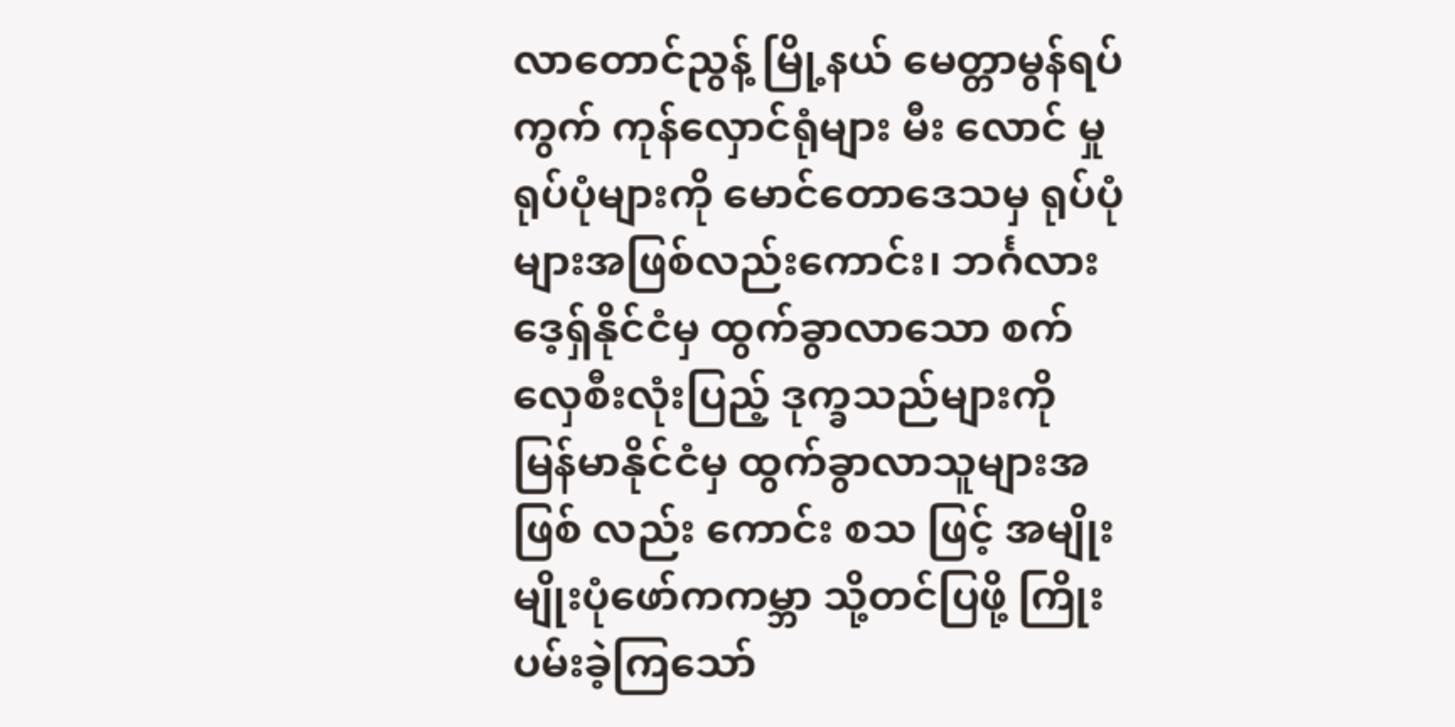လာတောင်ညွန့် မြို့နယ် မေတ္တာမွန်ရပ်ကွက် ကုန်လှောင်ရုံများ မီး လောင် မှုရုပ်ပုံများကို မောင်တောဒေသမှ ရုပ်ပုံများအဖြစ်လည်းကောင်း၊ ဘင်္ဂလားဒေ့ရှ်နိုင်ငံမှ ထွက်ခွာလာသော စက်လှေစီးလုံးပြည့် ဒုက္ခသည်များကို မြန်မာနိုင်ငံမှ ထွက်ခွာလာသူများအဖြစ် လည်း ကောင်း စသ ဖြင့် အမျိုးမျိုးပုံဖော်ကကမ္ဘာ သို့တင်ပြဖို့ ကြိုးပမ်းခဲ့ကြသော်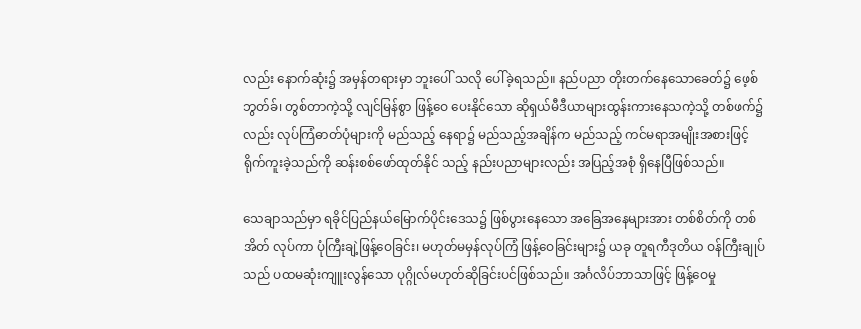လည်း နောက်ဆုံး၌ အမှန်တရားမှာ ဘူးပေါ် သလို ပေါ်ခဲ့ရသည်။ နည်ပညာ တိုးတက်နေသောခေတ်၌ ဖေ့စ်ဘွတ်ခ်၊ တွစ်တာကဲ့သို့ လျင်မြန်စွာ ဖြန့်ဝေ ပေးနိုင်သော ဆိုရှယ်မီဒီယာများထွန်းကားနေသကဲ့သို့ တစ်ဖက်၌လည်း လုပ်ကြံဓာတ်ပုံများကို မည်သည့် နေရာ၌ မည်သည့်အချိန်က မည်သည့် ကင်မရာအမျိုးအစားဖြင့် ရိုက်ကူးခဲ့သည်ကို ဆန်းစစ်ဖော်ထုတ်နိုင် သည့် နည်းပညာများလည်း အပြည့်အစုံ ရှိနေပြီဖြစ်သည်။

သေချာသည်မှာ ရခိုင်ပြည်နယ်မြောက်ပိုင်းဒေသ၌ ဖြစ်ပွားနေသော အခြေအနေများအား တစ်စိတ်ကို တစ်အိတ် လုပ်ကာ ပုံကြီးချဲ့ဖြန့်ဝေခြင်း၊ မဟုတ်မမှန်လုပ်ကြံ ဖြန့်ဝေခြင်းများ၌ ယခု တူရကီဒုတိယ ဝန်ကြီးချုပ်သည် ပထမဆုံးကျူးလွန်သော ပုဂ္ဂိုလ်မဟုတ်ဆိုခြင်းပင်ဖြစ်သည်။ အင်္ဂလိပ်ဘာသာဖြင့် ဖြန့်ဝေမှု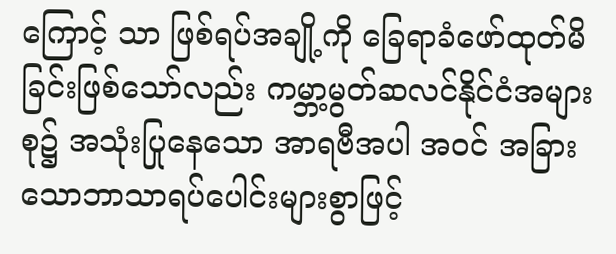ကြောင့် သာ ဖြစ်ရပ်အချို့ကို ခြေရာခံဖော်ထုတ်မိခြင်းဖြစ်သော်လည်း ကမ္ဘာ့မွတ်ဆလင်နိုင်ငံအများစု၌ အသုံးပြုနေသော အာရဗီအပါ အဝင် အခြားသောဘာသာရပ်ပေါင်းများစွာဖြင့်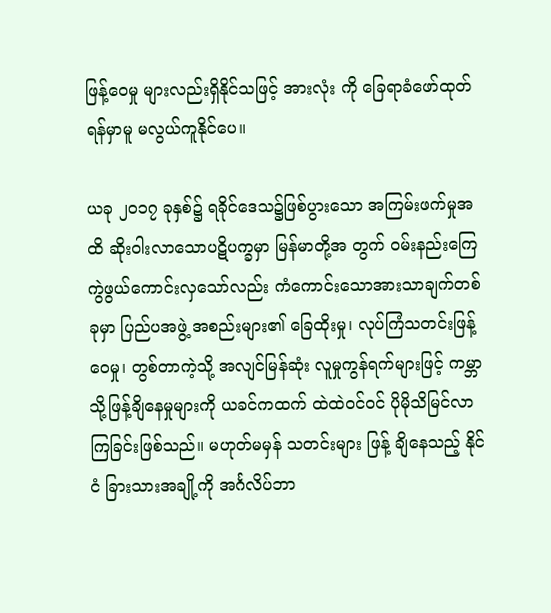ဖြန့်ဝေမှု များလည်းရှိနိုင်သဖြင့် အားလုံး ကို ခြေရာခံဖော်ထုတ်ရန်မှာမူ မလွယ်ကူနိုင်ပေ။

ယခု ၂၀၁၇ ခုနှစ်၌ ရခိုင်ဒေသ၌ဖြစ်ပွားသော အကြမ်းဖက်မှုအထိ ဆိုးဝါးလာသောပဋိပက္ခမှာ မြန်မာတို့အ တွက် ဝမ်းနည်းကြေကွဲဖွယ်ကောင်းလှသော်လည်း ကံကောင်းသောအားသာချက်တစ်ခုမှာ ပြည်ပအဖွဲ့ အစည်းများ၏ ခြေထိုးမှု၊ လုပ်ကြံသတင်းဖြန့်ဝေမှု၊ တွစ်တာကဲ့သို့ အလျင်မြန်ဆုံး လူမှုကွန်ရက်များဖြင့် ကမ္ဘာ သို့ဖြန့်ချိနေမှုများကို ယခင်ကထက် ထဲထဲဝင်ဝင် ပိုမိုသိမြင်လာကြခြင်းဖြစ်သည်။ မဟုတ်မမှန် သတင်းများ ဖြန့် ချိနေသည့် နိုင်ငံ ခြားသားအချို့ကို အင်္ဂလိပ်ဘာ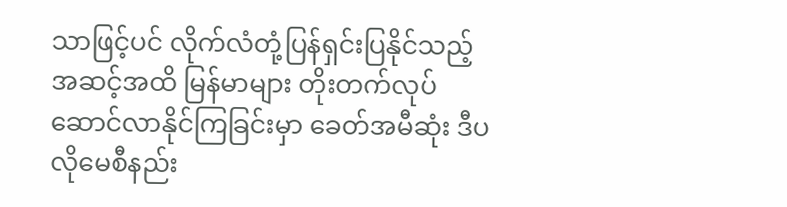သာဖြင့်ပင် လိုက်လံတုံ့ပြန်ရှင်းပြနိုင်သည့်အဆင့်အထိ မြန်မာများ တိုးတက်လုပ် ဆောင်လာနိုင်ကြခြင်းမှာ ခေတ်အမီဆုံး ဒီပလိုမေစီနည်း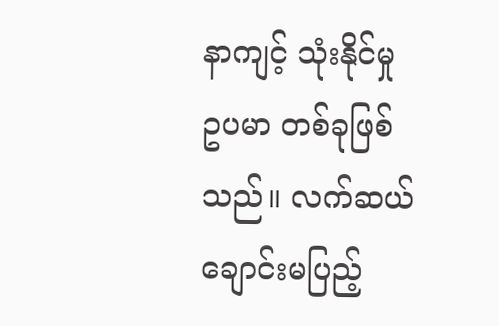နာကျင့် သုံးနိုင်မှု ဥပမာ တစ်ခုဖြစ်သည်။ လက်ဆယ်ချောင်းမပြည့်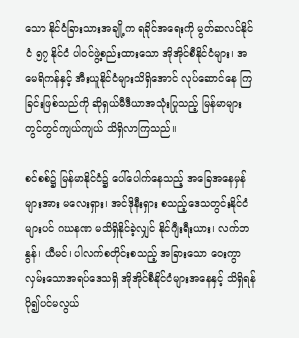သော နိုင်ငံခြားသားအချို့က ရခိုင်အရေးကို မွတ်ဆလင်နိုင်ငံ ၅၇ နိုင်ငံ ပါဝင်ဖွဲ့စည်းထားသော အိုအိုင်စီနိုင်ငံများ၊ အမေရိကန်နှင့် အီးယူနိုင်ငံများသိရှိအောင် လုပ်ဆောင်နေ ကြခြင်းဖြစ်သည်ကို ဆိုရှယ်မီဒီယာအသုံးပြုသည့် မြန်မာများ တွင်တွင်ကျယ်ကျယ် သိရှိလာကြသည်။

စင်စစ်၌ မြန်မာနိုင်ငံ၌ ပေါ်ပေါက်နေသည့် အခြေအနေမှန်များအား မလေးရှား၊ အင်ဒိုနီးရှား စသည့်ဒေသတွင်းနိုင်ငံများပင် ဂဃနဏ မသိရှိနိုင်ခဲ့လျှင် နိုင်ဂျီးရီးယား၊ လက်ဘနွန်၊ ယီမင်၊ ပါလက်စတိုင်းစသည့် အခြားသော ဝေးကွာလှမ်းသောအရပ်ဒေသရှိ အိုအိုင်စီနိုင်ငံများအနေနှင့် သိရှိရန် ပို၍ပင်မလွယ်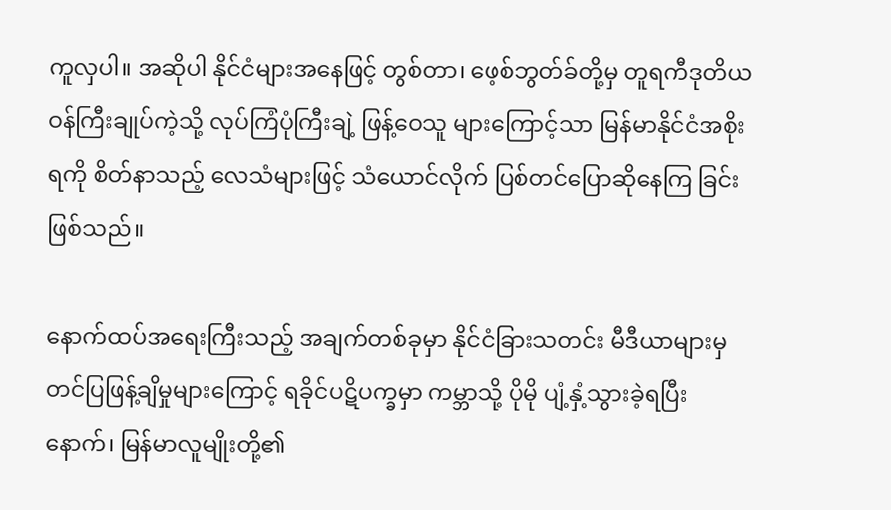ကူလှပါ။ အဆိုပါ နိုင်ငံများအနေဖြင့် တွစ်တာ၊ ဖေ့စ်ဘွတ်ခ်တို့မှ တူရကီဒုတိယဝန်ကြီးချုပ်ကဲ့သို့ လုပ်ကြံပုံကြီးချဲ့ ဖြန့်ဝေသူ များကြောင့်သာ မြန်မာနိုင်ငံအစိုးရကို စိတ်နာသည့် လေသံများဖြင့် သံယောင်လိုက် ပြစ်တင်ပြောဆိုနေကြ ခြင်းဖြစ်သည်။

နောက်ထပ်အရေးကြီးသည့် အချက်တစ်ခုမှာ နိုင်ငံခြားသတင်း မီဒီယာများမှ တင်ပြဖြန့်ချိမှုများကြောင့် ရခိုင်ပဋိပက္ခမှာ ကမ္ဘာသို့ ပိုမို ပျံ့နှံ့သွားခဲ့ရပြီးနောက်၊ မြန်မာလူမျိုးတို့၏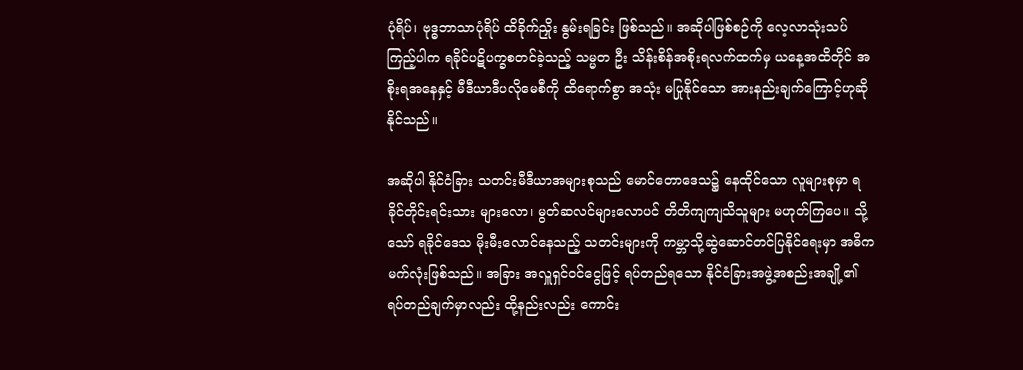ပုံရိပ်၊ ဗုဒ္ဓဘာသာပုံရိပ် ထိခိုက်ညှိုး နွမ်းရခြင်း ဖြစ်သည်။ အဆိုပါဖြစ်စဉ်ကို လေ့လာသုံးသပ်ကြည့်ပါက ရခိုင်ပဋိပက္ခစတင်ခဲ့သည့် သမ္မတ ဦး သိန်းစိန်အစိုးရလက်ထက်မှ ယနေ့အထိတိုင် အစိုးရအနေနှင့် မီဒီယာဒီပလိုမေစီကို ထိရောက်စွာ အသုံး မပြုနိုင်သော အားနည်းချက်ကြောင့်ဟုဆိုနိုင်သည်။

အဆိုပါ နိုင်ငံခြား သတင်းမီဒီယာအများစုသည် မောင်တောဒေသ၌ နေထိုင်သော လူများစုမှာ ရခိုင်တိုင်းရင်းသား များလော၊ မွတ်ဆလင်များလောပင် တိတိကျကျသိသူများ မဟုတ်ကြပေ။ သို့သော် ရခိုင်ဒေသ မိုးမီးလောင်နေသည့် သတင်းများကို ကမ္ဘာသို့ဆွဲဆောင်တင်ပြနိုင်ရေးမှာ အဓိက မက်လုံးဖြစ်သည်။ အခြား အလှူရှင်ဝင်ငွေဖြင့် ရပ်တည်ရသော နိုင်ငံခြားအဖွဲ့အစည်းအချို့၏ ရပ်တည်ချက်မှာလည်း ထို့နည်းလည်း ကောင်း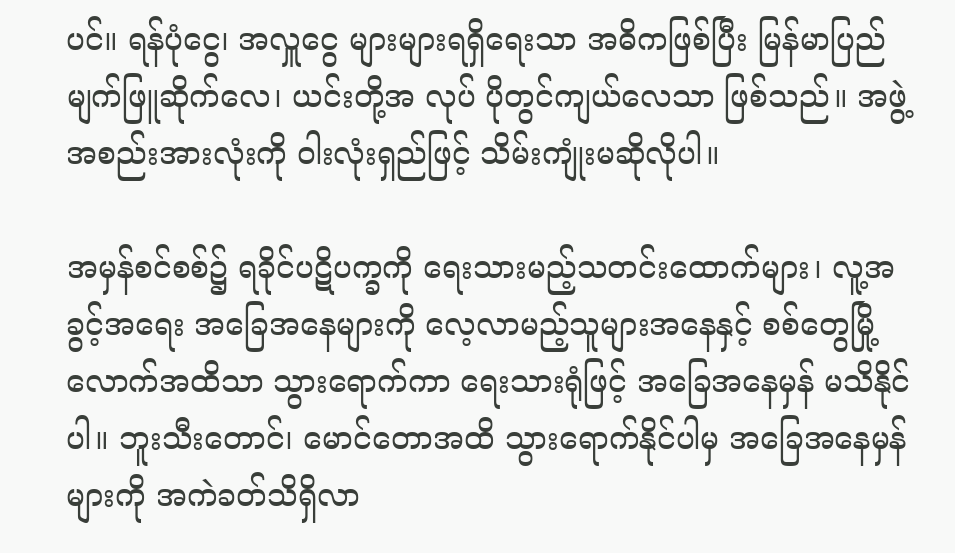ပင်။ ရန်ပုံငွေ၊ အလှူငွေ များများရရှိရေးသာ အဓိကဖြစ်ပြီး မြန်မာပြည် မျက်ဖြူဆိုက်လေ၊ ယင်းတို့အ လုပ် ပိုတွင်ကျယ်လေသာ ဖြစ်သည်။ အဖွဲ့အစည်းအားလုံးကို ဝါးလုံးရှည်ဖြင့် သိမ်းကျုံးမဆိုလိုပါ။

အမှန်စင်စစ်၌ ရခိုင်ပဋိပက္ခကို ရေးသားမည့်သတင်းထောက်များ၊ လူ့အခွင့်အရေး အခြေအနေများကို လေ့လာမည့်သူများအနေနှင့် စစ်တွေမြို့လောက်အထိသာ သွားရောက်ကာ ရေးသားရုံဖြင့် အခြေအနေမှန် မသိနိုင်ပါ။ ဘူးသီးတောင်၊ မောင်တောအထိ သွားရောက်နိုင်ပါမှ အခြေအနေမှန်များကို အကဲခတ်သိရှိလာ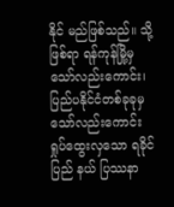နိုင် မည်ဖြစ်သည်။ သို့ဖြစ်ရာ ရန်ကုန်မြို့မှသော်လည်းကောင်း၊ ပြည်ပနိုင်ငံတစ်ခုခုမှသော်လည်းကောင်း ရှုပ်ထွေးလှသော ရခိုင်ပြည် နယ် ပြဿနာ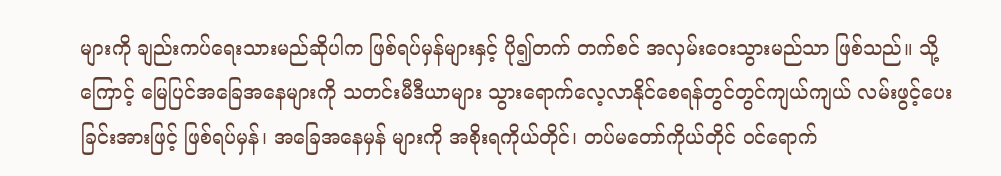များကို ချည်းကပ်ရေးသားမည်ဆိုပါက ဖြစ်ရပ်မှန်များနှင့် ပို၍တက် တက်စင် အလှမ်းဝေးသွားမည်သာ ဖြစ်သည်။ သို့ကြောင့် မြေပြင်အခြေအနေများကို သတင်းမီဒီယာများ သွားရောက်လေ့လာနိုင်စေရန်တွင်တွင်ကျယ်ကျယ် လမ်းဖွင့်ပေးခြင်းအားဖြင့် ဖြစ်ရပ်မှန်၊ အခြေအနေမှန် များကို အစိုးရကိုယ်တိုင်၊ တပ်မတော်ကိုယ်တိုင် ဝင်ရောက်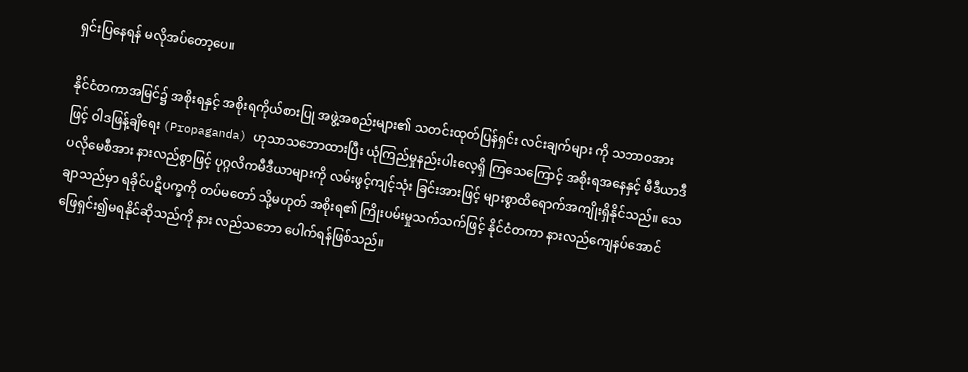ရှင်းပြနေရန် မလိုအပ်တော့ပေ။

နိုင်ငံတကာအမြင်၌ အစိုးရနှင့် အစိုးရကိုယ်စားပြု အဖွဲ့အစည်းများ၏ သတင်းထုတ်ပြန်ရှင်း လင်းချက်များ ကို သဘာဝအားဖြင့် ဝါဒဖြန့်ချိရေး (Propaganda) ဟုသာသဘောထားပြီး ယုံကြည်မှုနည်းပါးလေ့ရှိ ကြသေကြောင့် အစိုးရအနေနှင့် မီဒီယာဒီပလိုမေစီအား နားလည်စွာဖြင့် ပုဂ္ဂလိကမီဒီယာများကို လမ်းဖွင့်ကျင့်သုံး ခြင်းအားဖြင့် များစွာထိရောက်အကျိုးရှိနိုင်သည်။ သေချာသည်မှာ ရခိုင်ပဋိပက္ခကို တပ်မတော် သို့မဟုတ် အစိုးရ၏ ကြိုးပမ်းမှုသက်သက်ဖြင့် နိုင်ငံတကာ နားလည်ကျေနပ်အောင် ဖြေရှင်း၍မရနိုင်ဆိုသည်ကို နား လည်သဘော ပေါက်ရန်ဖြစ်သည်။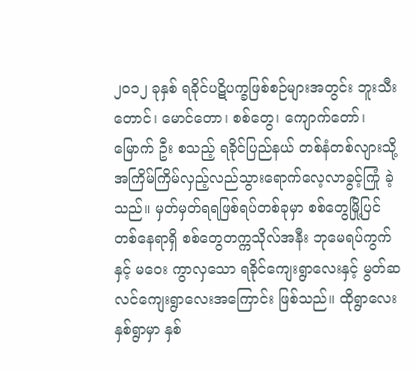၂၀၁၂ ခုနှစ် ရခိုင်ပဋိပက္ခဖြစ်စဉ်များအတွင်း ဘူးသီးတောင်၊ မောင်တော၊ စစ်တွေ၊ ကျောက်တော်၊ မြောက် ဦး စသည့် ရခိုင်ပြည်နယ် တစ်နံတစ်လျားသို့ အကြိမ်ကြိမ်လှည့်လည်သွားရောက်လေ့လာခွင့်ကြုံ ခဲ့သည်။ မှတ်မှတ်ရရဖြစ်ရပ်တစ်ခုမှာ စစ်တွေမြို့ပြင်တစ်နေရာရှိ စစ်တွေတက္ကသိုလ်အနီး ဘုမေရပ်ကွက်နှင့် မဝေး ကွာလှသော ရခိုင်ကျေးရွာလေးနှင့် မွတ်ဆလင်ကျေးရွာလေးအကြောင်း ဖြစ်သည်။ ထိုရွာလေးနှစ်ရွာမှာ နှစ်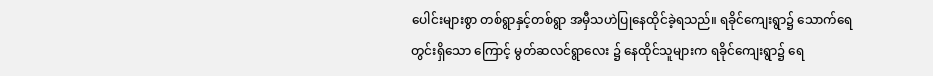ပေါင်းများစွာ တစ်ရွာနှင့်တစ်ရွာ အမှီသဟဲပြုနေထိုင်ခဲ့ရသည်။ ရခိုင်ကျေးရွာ၌ သောက်ရေတွင်းရှိသော ကြောင့် မွတ်ဆလင်ရွာလေး ၌ နေထိုင်သူများက ရခိုင်ကျေးရွာ၌ ရေ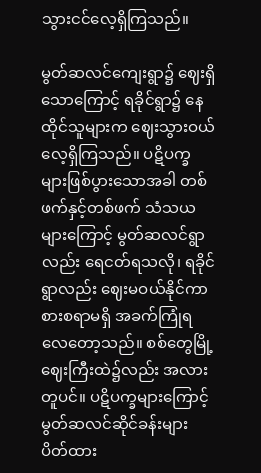သွားငင်လေ့ရှိကြသည်။

မွတ်ဆလင်ကျေးရွာ၌ ဈေးရှိသောကြောင့် ရခိုင်ရွာ၌ နေထိုင်သူများက ဈေးသွားဝယ် လေ့ရှိကြသည်။ ပဋိပက္ခ များဖြစ်ပွားသောအခါ တစ်ဖက်နှင့်တစ်ဖက် သံသယများကြောင့် မွတ်ဆလင်ရွာလည်း ရေငတ်ရသလို၊ ရခိုင်ရွာလည်း ဈေးမဝယ်နိုင်ကာ စားစရာမရှိ အခက်ကြုံရလေတော့သည်။ စစ်တွေမြို့ ဈေးကြီးထဲ၌လည်း အလားတူပင်။ ပဋိပက္ခများကြောင့် မွတ်ဆလင်ဆိုင်ခန်းများ ပိတ်ထား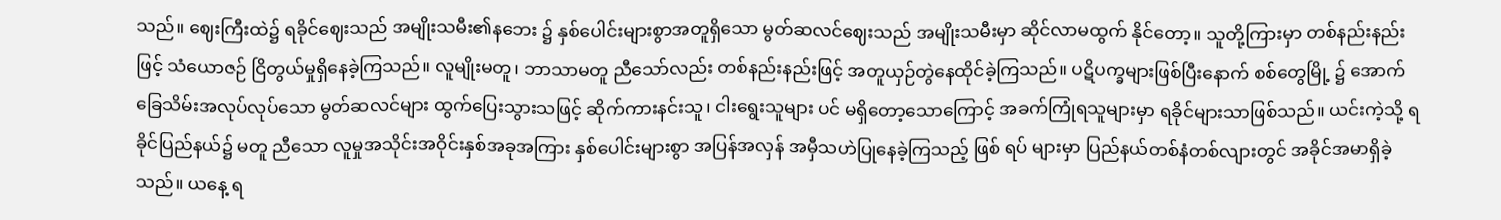သည်။ ဈေးကြီးထဲ၌ ရခိုင်ဈေးသည် အမျိုးသမီး၏နဘေး ၌ နှစ်ပေါင်းများစွာအတူရှိသော မွတ်ဆလင်ဈေးသည် အမျိုးသမီးမှာ ဆိုင်လာမထွက် နိုင်တော့။ သူတို့ကြားမှာ တစ်နည်းနည်းဖြင့် သံယောဇဉ် ငြိတွယ်မှုရှိနေခဲ့ကြသည်။ လူမျိုးမတူ၊ ဘာသာမတူ ညီသော်လည်း တစ်နည်းနည်းဖြင့် အတူယှဉ်တွဲနေထိုင်ခဲ့ကြသည်။ ပဋိပက္ခများဖြစ်ပြီးနောက် စစ်တွေမြို့ ၌ အောက်ခြေသိမ်းအလုပ်လုပ်သော မွတ်ဆလင်များ ထွက်ပြေးသွားသဖြင့် ဆိုက်ကားနင်းသူ၊ ငါးရွေးသူများ ပင် မရှိတော့သောကြောင့် အခက်ကြုံရသူများမှာ ရခိုင်များသာဖြစ်သည်။ ယင်းကဲ့သို့ ရခိုင်ပြည်နယ်၌ မတူ ညီသော လူမှုအသိုင်းအဝိုင်းနှစ်အခုအကြား နှစ်ပေါင်းများစွာ အပြန်အလှန် အမှီသဟဲပြုနေခဲ့ကြသည့် ဖြစ် ရပ် များမှာ ပြည်နယ်တစ်နံတစ်လျားတွင် အခိုင်အမာရှိခဲ့သည်။ ယနေ့ ရ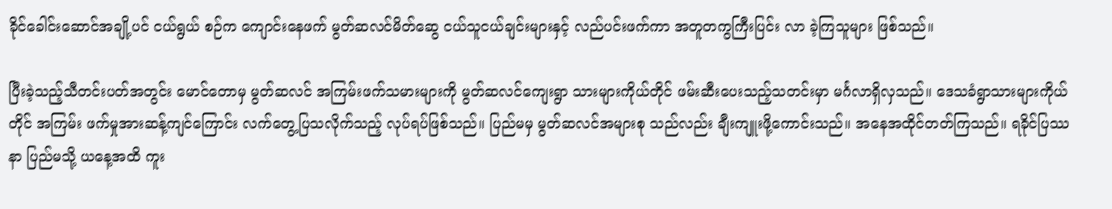ခိုင်ခေါင်းဆောင်အချို့ပင် ငယ်ရွယ် စဉ်က ကျောင်းနေဖက် မွတ်ဆလင်မိတ်ဆွေ ငယ်သူငယ်ချင်းများနှင့် လည်ပင်းဖက်ကာ အတူတကွကြီးပြင်း လာ ခဲ့ကြသူများ ဖြစ်သည်။

ပြီးခဲ့သည့်သီတင်းပတ်အတွင်း မောင်တောမှ မွတ်ဆလင် အကြမ်းဖက်သမားများကို မွတ်ဆလင်ကျေးရွာ သားများကိုယ်တိုင် ဖမ်းဆီးပေးသည့်သတင်းမှာ မင်္ဂလာရှိလှသည်။ ဒေသခံရွာသားများကိုယ်တိုင် အကြမ်း ဖက်မှုအားဆန့်ကျင်ကြောင်း လက်တွေ့ပြသလိုက်သည့် လုပ်ရပ်ဖြစ်သည်။ ပြည်မမှ မွတ်ဆလင်အများစု သည်လည်း ချီးကျူးဖို့ကောင်းသည်။ အနေအထိုင်တတ်ကြသည်။ ရခိုင်ပြဿနာ ပြည်မသို့ ယနေ့အထိ ကူး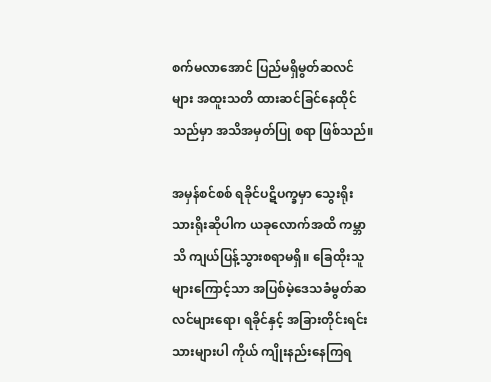စက်မလာအောင် ပြည်မရှိမွတ်ဆလင်များ အထူးသတိ ထားဆင်ခြင်နေထိုင်သည်မှာ အသိအမှတ်ပြု စရာ ဖြစ်သည်။

အမှန်စင်စစ် ရခိုင်ပဋိပက္ခမှာ သွေးရိုးသားရိုးဆိုပါက ယခုလောက်အထိ ကမ္ဘာသိ ကျယ်ပြန့်သွားစရာမရှိ။ ခြေထိုးသူများကြောင့်သာ အပြစ်မဲ့ဒေသခံမွတ်ဆလင်များရော၊ ရခိုင်နှင့် အခြားတိုင်းရင်းသားများပါ ကိုယ် ကျိုးနည်းနေကြရ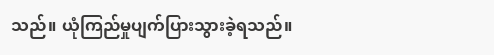သည်။ ယုံကြည်မှုပျက်ပြားသွားခဲ့ရသည်။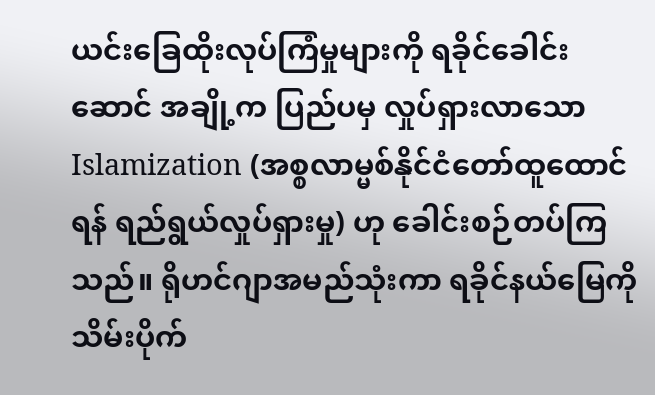ယင်းခြေထိုးလုပ်ကြံမှုများကို ရခိုင်ခေါင်းဆောင် အချို့က ပြည်ပမှ လှုပ်ရှားလာသော Islamization (အစ္စလာမ္မစ်နိုင်ငံတော်ထူထောင်ရန် ရည်ရွယ်လှုပ်ရှားမှု) ဟု ခေါင်းစဉ်တပ်ကြ သည်။ ရိုဟင်ဂျာအမည်သုံးကာ ရခိုင်နယ်မြေကို သိမ်းပိုက်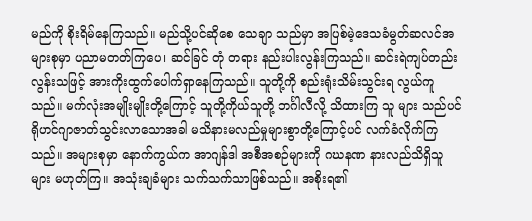မည်ကို စိုးရိမ်နေကြသည်။ မည်သို့ပင်ဆိုစေ သေချာ သည်မှာ အပြစ်မဲ့ဒေသခံမွတ်ဆလင်အများစုမှာ ပညာမတတ်ကြပေ၊ ဆင်ခြင် တုံ တရား နည်းပါးလွန်းကြသည်။ ဆင်းရဲကျပ်တည်းလွန်းသဖြင့် အားကိုးထွက်ပေါက်ရှာနေကြသည်။ သူတို့ကို စည်းရုံးသိမ်းသွင်းရ လွယ်ကူသည်။ မက်လုံးအမျိုးမျိုးတို့ကြောင့် သူတို့ကိုယ်သူတို့ ဘင်္ဂါလီလို့ သိထားကြ သူ များ သည်ပင် ရိုဟင်ဂျာဇာတ်သွင်းလာသောအခါ မသိနားမလည်မှုများစွာတို့ကြောင့်ပင် လက်ခံလိုက်ကြ သည်။ အများစုမှာ နောက်ကွယ်က အာဂျန်ဒါ အစီအစဉ်များကို ဂဃနဏ နားလည်သိရှိသူများ မဟုတ်ကြ။ အသုံးချခံများ သက်သက်သာဖြစ်သည်။ အစိုးရ၏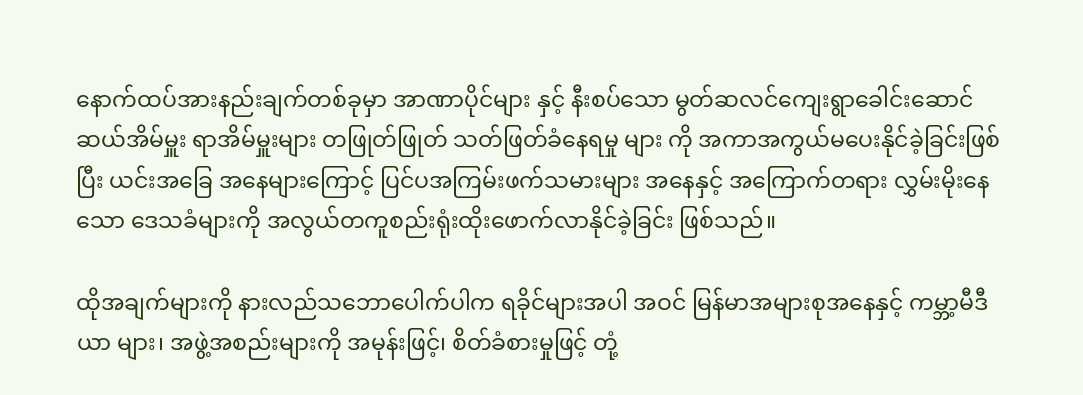နောက်ထပ်အားနည်းချက်တစ်ခုမှာ အာဏာပိုင်များ နှင့် နီးစပ်သော မွတ်ဆလင်ကျေးရွာခေါင်းဆောင် ဆယ်အိမ်မှူး ရာအိမ်မှူးများ တဖြုတ်ဖြုတ် သတ်ဖြတ်ခံနေရမှု များ ကို အကာအကွယ်မပေးနိုင်ခဲ့ခြင်းဖြစ်ပြီး ယင်းအခြေ အနေများကြောင့် ပြင်ပအကြမ်းဖက်သမားများ အနေနှင့် အကြောက်တရား လွှမ်းမိုးနေသော ဒေသခံများကို အလွယ်တကူစည်းရုံးထိုးဖောက်လာနိုင်ခဲ့ခြင်း ဖြစ်သည်။

ထိုအချက်များကို နားလည်သဘောပေါက်ပါက ရခိုင်များအပါ အဝင် မြန်မာအများစုအနေနှင့် ကမ္ဘာ့မီဒီယာ များ၊ အဖွဲ့အစည်းများကို အမုန်းဖြင့်၊ စိတ်ခံစားမှုဖြင့် တုံ့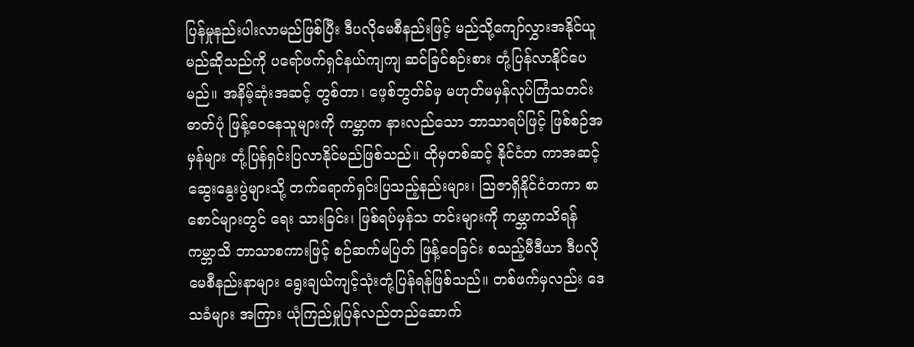ပြန်မှုနည်းပါးလာမည်ဖြစ်ပြီး ဒီပလိုမေစီနည်းဖြင့် မည်သို့ကျော်လွှားအနိုင်ယူမည်ဆိုသည်ကို ပရော်ဖက်ရှင်နယ်ကျကျ ဆင်ခြင်စဉ်းစား တုံ့ပြန်လာနိုင်ပေမည်။ အနိမ့်ဆုံးအဆင့် တွစ်တာ၊ ဖေ့စ်ဘွတ်ခ်မှ မဟုတ်မမှန်လုပ်ကြံသတင်းဓာတ်ပုံ ဖြန့်ဝေနေသူများကို ကမ္ဘာက နားလည်သော ဘာသာရပ်ဖြင့် ဖြစ်စဉ်အမှန်များ တုံ့ပြန်ရှင်းပြလာနိုင်မည်ဖြစ်သည်။ ထိုမှတစ်ဆင့် နိုင်ငံတ ကာအဆင့် ဆွေးနွေးပွဲများသို့ တက်ရောက်ရှင်းပြသည့်နည်းများ၊ ဩဇာရှိနိုင်ငံတကာ စာစောင်များတွင် ရေး သားခြင်း၊ ဖြစ်ရပ်မှန်သ တင်းများကို ကမ္ဘာကသိရန် ကမ္ဘာသိ ဘာသာစကားဖြင့် စဉ်ဆက်မပြတ် ဖြန့်ဝေခြင်း စသည့်မီဒီယာ ဒီပလိုမေစီနည်းနာများ ရွေးချယ်ကျင့်သုံးတုံ့ပြန်ရန်ဖြစ်သည်။ တစ်ဖက်မှလည်း ဒေသခံများ အကြား ယုံကြည်မှုပြန်လည်တည်ဆောက်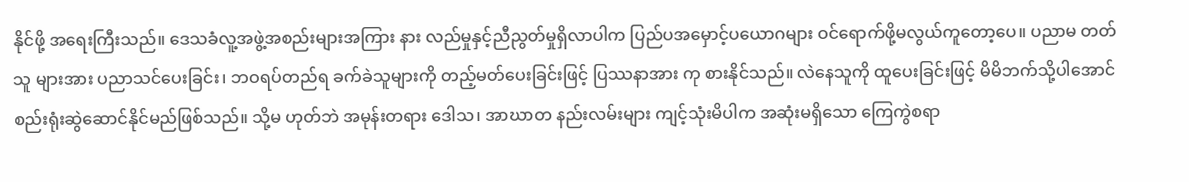နိုင်ဖို့ အရေးကြီးသည်။ ဒေသခံလူ့အဖွဲ့အစည်းများအကြား နား လည်မှုနှင့်ညီညွတ်မှုရှိလာပါက ပြည်ပအမှောင့်ပယောဂများ ဝင်ရောက်ဖို့မလွယ်ကူတော့ပေ။ ပညာမ တတ် သူ များအား ပညာသင်ပေးခြင်း၊ ဘဝရပ်တည်ရ ခက်ခဲသူများကို တည့်မတ်ပေးခြင်းဖြင့် ပြဿနာအား ကု စားနိုင်သည်။ လဲနေသူကို ထူပေးခြင်းဖြင့် မိမိဘက်သို့ပါအောင် စည်းရုံးဆွဲဆောင်နိုင်မည်ဖြစ်သည်။ သို့မ ဟုတ်ဘဲ အမုန်းတရား ဒေါသ၊ အာဃာတ နည်းလမ်းများ ကျင့်သုံးမိပါက အဆုံးမရှိသော ကြေကွဲစရာ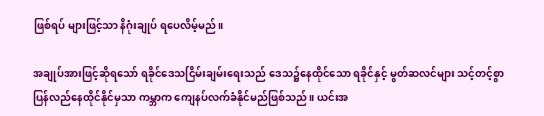ဖြစ်ရပ် များဖြင့်သာ နိဂုံးချုပ် ရပေလိမ့်မည်။

အချုပ်အားဖြင့်ဆိုရသော် ရခိုင်ဒေသငြိမ်းချမ်းရေးသည် ဒေသ၌နေထိုင်သော ရခိုင်နှင့် မွတ်ဆလင်များ သင့်တင့်စွာ ပြန်လည်နေထိုင်နိုင်မှသာ ကမ္ဘာက ကျေနပ်လက်ခံနိုင်မည်ဖြစ်သည်။ ယင်းအ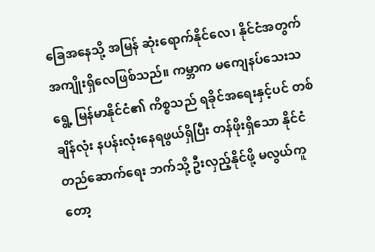ခြေအနေသို့ အမြန် ဆုံးရောက်နိုင်လေ၊ နိုင်ငံအတွက် အကျိုးရှိလေဖြစ်သည်။ ကမ္ဘာက မကျေနပ်သေးသရွေ့ မြန်မာနိုင်ငံ၏ ကိစ္စသည် ရခိုင်အရေးနှင့်ပင် တစ်ချိန်လုံး နပန်းလုံးနေရဖွယ်ရှိပြီး တန်ဖိုးရှိသော နိုင်ငံတည်ဆောက်ရေး ဘက်သို့ ဦးလှည့်နိုင်ဖို့ မလွယ်ကူတော့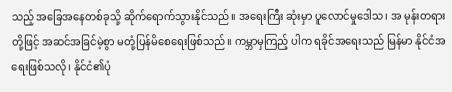သည့် အခြေအနေတစ်ခုသို့ ဆိုက်ရောက်သွားနိုင်သည်။ အရေးကြီး ဆုံးမှာ ပူလောင်မှုဒေါသ၊ အ မုန်းတရားတို့ဖြင့် အဆင်အခြင်မဲ့စွာ မတုံ့ပြန်မိစေရေးဖြစ်သည်။ ကမ္ဘာမှကြည့် ပါက ရခိုင်အရေးသည် မြန်မာ နိုင်ငံအရေးဖြစ်သလို၊ နိုင်ငံ၏ပုံ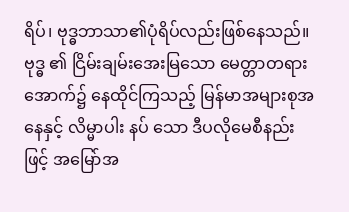ရိပ်၊ ဗုဒ္ဓဘာသာ၏ပုံရိပ်လည်းဖြစ်နေသည်။ ဗုဒ္ဓ ၏ ငြိမ်းချမ်းအေးမြသော မေတ္တာတရားအောက်၌ နေထိုင်ကြသည့် မြန်မာအများစုအနေနှင့် လိမ္မာပါး နပ် သော ဒီပလိုမေစီနည်းဖြင့် အမြော်အ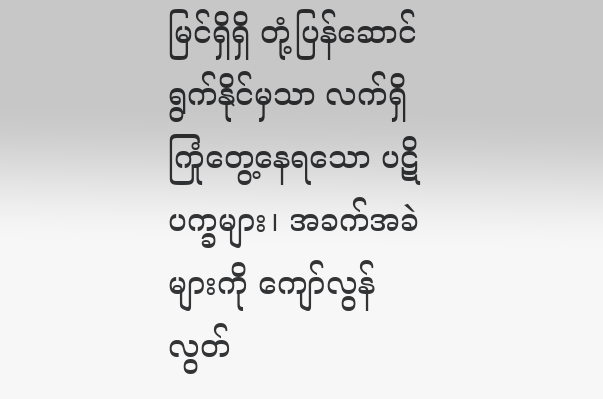မြင်ရှိရှိ တုံ့ပြန်ဆောင်ရွက်နိုင်မှသာ လက်ရှိကြုံတွေ့နေရသော ပဋိ ပက္ခများ၊ အခက်အခဲများကို ကျော်လွန်လွတ်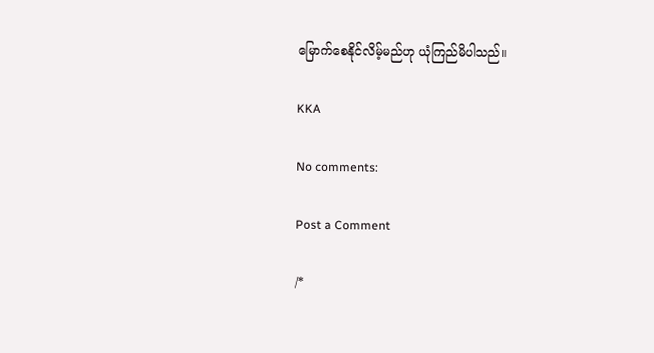မြောက်စေနိုင်လိမ့်မည်ဟု ယုံကြည်မိပါသည်။

KKA

No comments:

Post a Comment

/*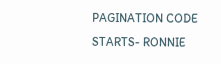PAGINATION CODE STARTS- RONNIE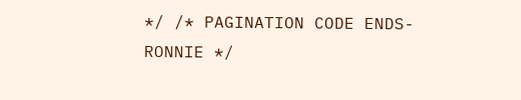*/ /* PAGINATION CODE ENDS- RONNIE */